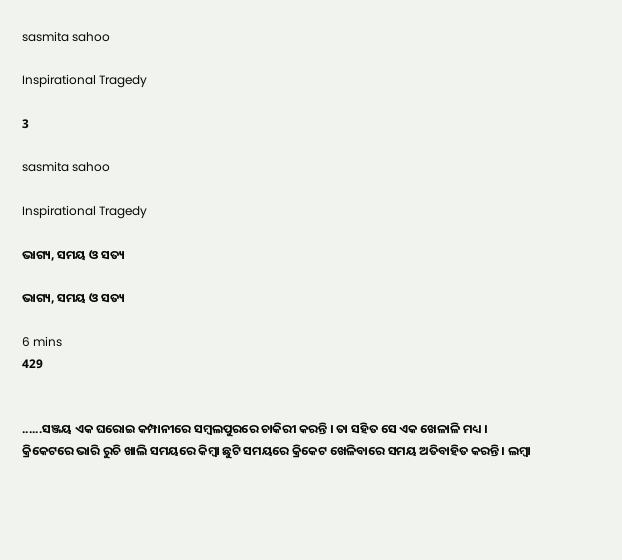sasmita sahoo

Inspirational Tragedy

3

sasmita sahoo

Inspirational Tragedy

ଭାଗ୍ୟ, ସମୟ ଓ ସତ୍ୟ

ଭାଗ୍ୟ, ସମୟ ଓ ସତ୍ୟ

6 mins
429


......ସଞ୍ଜୟ ଏକ ଘରୋଇ କମ୍ପାନୀରେ ସମ୍ବଲପୁରରେ ଚାକିରୀ କରନ୍ତି । ତା ସହିତ ସେ ଏକ ଖେଳାଳି ମଧ୍ୟ । କ୍ରିକେଟରେ ଭାରି ରୁଚି ଖାଲି ସମୟରେ କିମ୍ବା ଛୁଟି ସମୟରେ କ୍ରିକେଟ ଖେଳିବାରେ ସମୟ ଅତିବାହିତ କରନ୍ତି । ଲମ୍ବା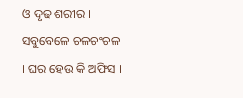ଓ ଦୃଢ ଶରୀର । ସବୁବେଳେ ଚଳଚଂଚଳ । ଘର ହେଉ କି ଅଫିସ ।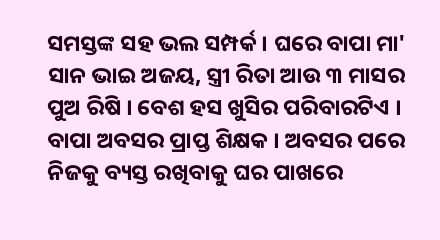ସମସ୍ତଙ୍କ ସହ ଭଲ ସମ୍ପର୍କ । ଘରେ ବାପା ମା' ସାନ ଭାଇ ଅଜୟ, ସ୍ତ୍ରୀ ରିତା ଆଉ ୩ ମାସର ପୁଅ ରିଷି । ବେଶ ହସ ଖୁସିର ପରିବାରଟିଏ । ବାପା ଅବସର ପ୍ରାପ୍ତ ଶିକ୍ଷକ । ଅବସର ପରେ ନିଜକୁ ବ୍ୟସ୍ତ ରଖିବାକୁ ଘର ପାଖରେ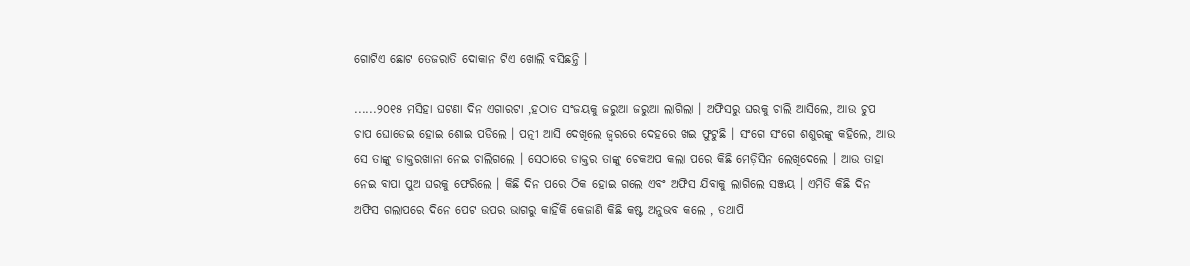ଗୋଟିଏ ଛୋଟ ତେଜରାତି ଦୋକାନ ଟିଏ ଖୋଲି ବସିଛନ୍ତି ।

......୨୦୧୫ ମସିହା ଘଟଣା ଦିନ ଏଗାରଟା ,ହଠାତ ସଂଜୟକୁ ଜରୁଆ ଜରୁଆ ଲାଗିଲା । ଅଫିସରୁ ଘରକୁ ଚାଲି ଆସିଲେ, ଆଉ ଚୁପ ଚାପ ଘୋଡେଇ ହୋଇ ଶୋଇ ପଡିଲେ । ପତ୍ନୀ ଆସି ଦେଖିଲେ ଜ୍ୱରରେ ଦେହରେ ଖଇ ଫୁଟୁଛି । ସଂଗେ ସଂଗେ ଶଶୁରଙ୍କୁ କହିଲେ, ଆଉ ସେ ତାଙ୍କୁ ଡାକ୍ତରଖାନା ନେଇ ଚାଲିଗଲେ । ସେଠାରେ ଡାକ୍ତର ତାଙ୍କୁ ଚେକଅପ କଲା ପରେ କିଛି ମେଡ଼ିସିନ ଲେଖିଦେଲେ । ଆଉ ତାହା ନେଇ ବାପା ପୁଅ ଘରକୁ ଫେରିଲେ । କିଛି ଦିନ ପରେ ଠିକ ହୋଇ ଗଲେ ଏବଂ ଅଫିସ ଯିବାକୁ ଲାଗିଲେ ସଞ୍ଜୟ । ଏମିତି କିଛି ଦିନ ଅଫିସ ଗଲାପରେ ଦିନେ ପେଟ ଉପର ଭାଗରୁ କାହିଁକି କେଜାଣି କିଛି କଷ୍ଟ ଅନୁଭବ କଲେ , ତଥାପି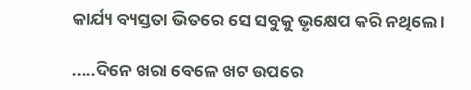କାର୍ଯ୍ୟ ବ୍ୟସ୍ତତା ଭିତରେ ସେ ସବୁକୁ ଭୃକ୍ଷେପ କରି ନଥିଲେ ।

.....ଦିନେ ଖରା ବେଳେ ଖଟ ଉପରେ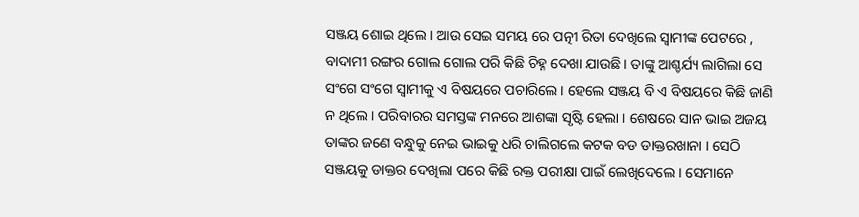ସଞ୍ଜୟ ଶୋଇ ଥିଲେ । ଆଉ ସେଇ ସମୟ ରେ ପତ୍ନୀ ରିତା ଦେଖିଲେ ସ୍ୱାମୀଙ୍କ ପେଟରେ , ବାଦାମୀ ରଙ୍ଗର ଗୋଲ ଗୋଲ ପରି କିଛି ଚିହ୍ନ ଦେଖା ଯାଉଛି । ତାଙ୍କୁ ଆଶ୍ଚର୍ଯ୍ୟ ଲାଗିଲା ସେ ସଂଗେ ସଂଗେ ସ୍ୱାମୀକୁ ଏ ବିଷୟରେ ପଚାରିଲେ । ହେଲେ ସଞ୍ଜୟ ବି ଏ ବିଷୟରେ କିଛି ଜାଣି ନ ଥିଲେ । ପରିବାରର ସମସ୍ତଙ୍କ ମନରେ ଆଶଙ୍କା ସୃଷ୍ଟି ହେଲା । ଶେଷରେ ସାନ ଭାଇ ଅଜୟ ତାଙ୍କର ଜଣେ ବନ୍ଧୁକୁ ନେଇ ଭାଇକୁ ଧରି ଚାଲିଗଲେ କଟକ ବଡ ଡାକ୍ତରଖାନା । ସେଠି ସଞ୍ଜୟକୁ ଡାକ୍ତର ଦେଖିଲା ପରେ କିଛି ରକ୍ତ ପରୀକ୍ଷା ପାଇଁ ଲେଖିଦେଲେ । ସେମାନେ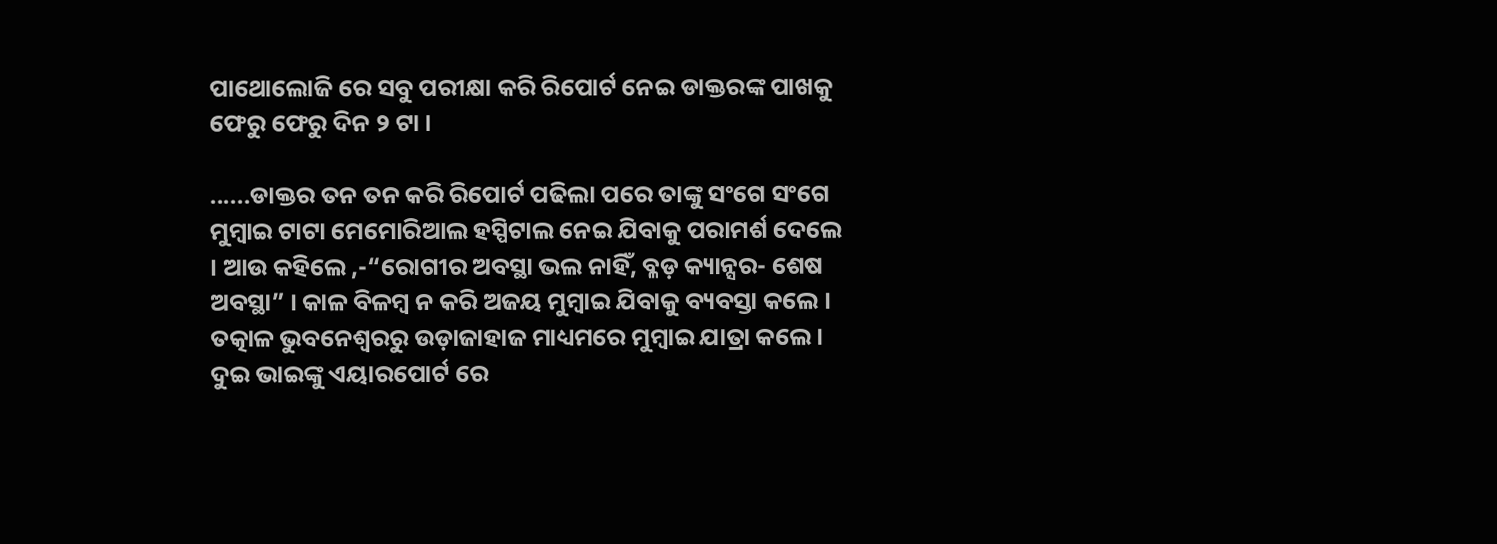ପାଥୋଲୋଜି ରେ ସବୁ ପରୀକ୍ଷା କରି ରିପୋର୍ଟ ନେଇ ଡାକ୍ତରଙ୍କ ପାଖକୁ ଫେରୁ ଫେରୁ ଦିନ ୨ ଟା ।

......ଡାକ୍ତର ତନ ତନ କରି ରିପୋର୍ଟ ପଢିଲା ପରେ ତାଙ୍କୁ ସଂଗେ ସଂଗେ ମୁମ୍ବାଇ ଟାଟା ମେମୋରିଆଲ ହସ୍ପିଟାଲ ନେଇ ଯିବାକୁ ପରାମର୍ଶ ଦେଲେ । ଆଉ କହିଲେ ,-“ରୋଗୀର ଅବସ୍ଥା ଭଲ ନାହିଁ, ବ୍ଳଡ଼ କ୍ୟାନ୍ସର- ଶେଷ ଅବସ୍ଥା” । କାଳ ବିଳମ୍ବ ନ କରି ଅଜୟ ମୁମ୍ବାଇ ଯିବାକୁ ବ୍ୟବସ୍ତା କଲେ । ତତ୍କାଳ ଭୁବନେଶ୍ୱରରୁ ଉଡ଼ାଜାହାଜ ମାଧ୍ୟମରେ ମୁମ୍ବାଇ ଯାତ୍ରା କଲେ । ଦୁଇ ଭାଇଙ୍କୁ ଏୟାରପୋର୍ଟ ରେ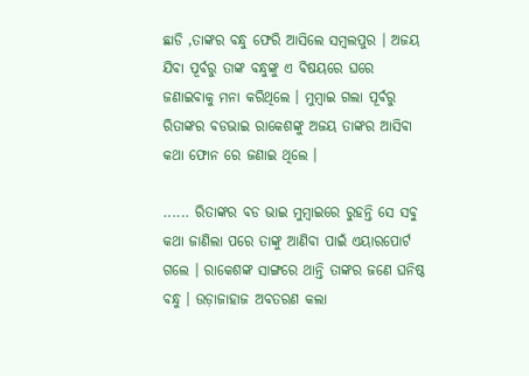ଛାଡି ,ତାଙ୍କର ବନ୍ଧୁ ଫେରି ଆସିଲେ ସମ୍ବଲପୁର । ଅଜୟ ଯିବା ପୂର୍ବରୁ ତାଙ୍କ ବନ୍ଧୁଙ୍କୁ ଏ ବିଷୟରେ ଘରେ ଜଣାଇବାକୁ ମନା କରିଥିଲେ । ମୁମ୍ବାଇ ଗଲା ପୂର୍ବରୁ ରିତାଙ୍କର ବଡଭାଇ ରାକେଶଙ୍କୁ ଅଜୟ ତାଙ୍କର ଆସିବା କଥା ଫୋନ ରେ ଜଣାଇ ଥିଲେ ।

...... ରିତାଙ୍କର ବଡ ଭାଇ ମୁମ୍ବାଇରେ ରୁହନ୍ତି ସେ ସବୁ କଥା ଜାଣିଲା ପରେ ତାଙ୍କୁ ଆଣିବା ପାଇଁ ଏୟାରପୋର୍ଟ ଗଲେ । ରାକେଶଙ୍କ ସାଙ୍ଗରେ ଥାନ୍ତି ତାଙ୍କର ଜଣେ ଘନିଷ୍ଠ ବନ୍ଧୁ । ଉଡ଼ାଜାହାଜ ଅବତରଣ କଲା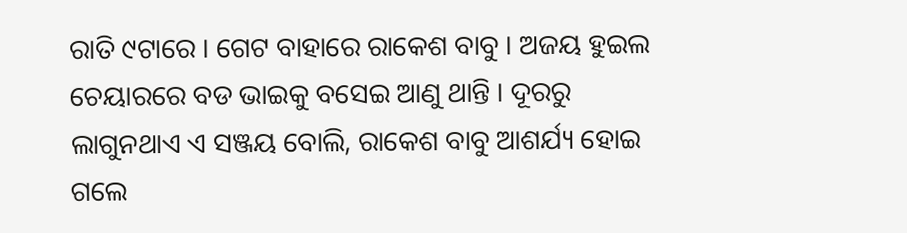ରାତି ୯ଟାରେ । ଗେଟ ବାହାରେ ରାକେଶ ବାବୁ । ଅଜୟ ହୁଇଲ ଚେୟାରରେ ବଡ ଭାଇକୁ ବସେଇ ଆଣୁ ଥାନ୍ତି । ଦୂରରୁ ଲାଗୁନଥାଏ ଏ ସଞ୍ଜୟ ବୋଲି, ରାକେଶ ବାବୁ ଆଶର୍ଯ୍ୟ ହୋଇ ଗଲେ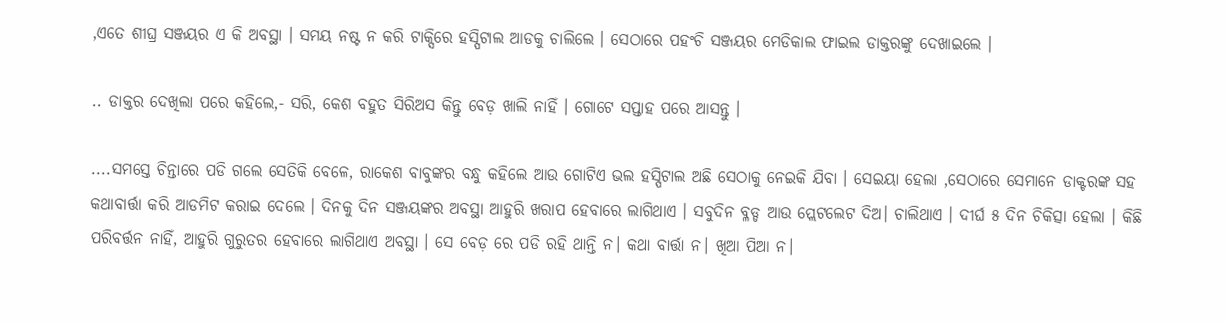,ଏତେ ଶୀଘ୍ର ସଞ୍ଜୟର ଏ କି ଅବସ୍ଥା । ସମୟ ନଷ୍ଟ ନ କରି ଟାକ୍ସିରେ ହସ୍ପିଟାଲ ଆଡକୁ ଚାଲିଲେ । ସେଠାରେ ପହଂଚି ସଞ୍ଜୟର ମେଡିକାଲ ଫାଇଲ ଡାକ୍ତରଙ୍କୁ ଦେଖାଇଲେ ।

.. ଡାକ୍ତର ଦେଖିଲା ପରେ କହିଲେ,- ସରି, କେଶ ବହୁତ ସିରିଅସ କିନ୍ତୁ ବେଡ଼ ଖାଲି ନାହିଁ । ଗୋଟେ ସପ୍ତାହ ପରେ ଆସନ୍ତୁ ।

....ସମସ୍ତେ ଚିନ୍ତାରେ ପଡି ଗଲେ ସେତିକି ବେଳେ, ରାକେଶ ବାବୁଙ୍କର ବନ୍ଧୁ କହିଲେ ଆଉ ଗୋଟିଏ ଭଲ ହସ୍ପିଟାଲ ଅଛି ସେଠାକୁ ନେଇକି ଯିବା । ସେଇୟା ହେଲା ,ସେଠାରେ ସେମାନେ ଡାକ୍ଟରଙ୍କ ସହ କଥାବାର୍ତ୍ତା କରି ଆଡମିଟ କରାଇ ଦେଲେ । ଦିନକୁ ଦିନ ସଞ୍ଜୟଙ୍କର ଅବସ୍ଥା ଆହୁରି ଖରାପ ହେବାରେ ଲାଗିଥାଏ । ସବୁଦିନ ବ୍ଳଡ୍ଡ ଆଉ ପ୍ଲେଟଲେଟ ଦିଅ। ଚାଲିଥାଏ । ଦୀର୍ଘ ୫ ଦିନ ଚିକିତ୍ସା ହେଲା । କିଛି ପରିବର୍ତ୍ତନ ନାହିଁ, ଆହୁରି ଗୁରୁତର ହେବାରେ ଲାଗିଥାଏ ଅବସ୍ଥା । ସେ ବେଡ଼ ରେ ପଡି ରହି ଥାନ୍ତି ନ। କଥା ବାର୍ତ୍ତା ନ। ଖିଆ ପିଆ ନ।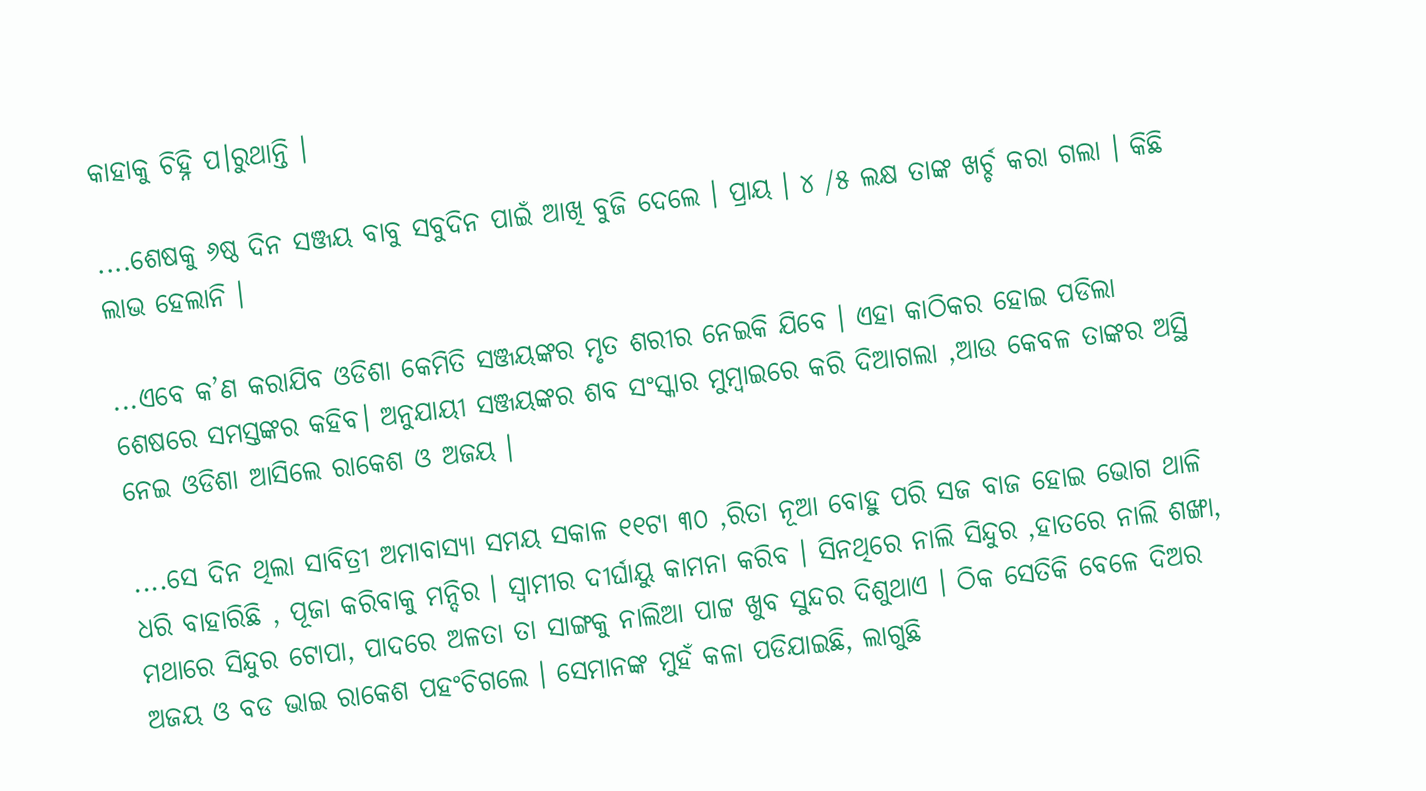କାହାକୁ ଚିହ୍ନି ପ।ରୁଥାନ୍ତି ।

....ଶେଷକୁ ୬ଷ୍ଠ ଦିନ ସଞ୍ଜୟ ବାବୁ ସବୁଦିନ ପାଇଁ ଆଖି ବୁଜି ଦେଲେ । ପ୍ରାୟ । ୪ /୫ ଲକ୍ଷ ତାଙ୍କ ଖର୍ଚ୍ଚ କରା ଗଲା । କିଛି ଲାଭ ହେଲାନି ।

...ଏବେ କ’ଣ କରାଯିବ ଓଡିଶା କେମିତି ସଞ୍ଜୟଙ୍କର ମୃତ ଶରୀର ନେଇକି ଯିବେ । ଏହା କାଠିକର ହୋଇ ପଡିଲା ଶେଷରେ ସମସ୍ତଙ୍କର କହିବ। ଅନୁଯାୟୀ ସଞ୍ଜୟଙ୍କର ଶବ ସଂସ୍କାର ମୁମ୍ବାଇରେ କରି ଦିଆଗଲା ,ଆଉ କେବଳ ତାଙ୍କର ଅସ୍ଥି ନେଇ ଓଡିଶା ଆସିଲେ ରାକେଶ ଓ ଅଜୟ ।

....ସେ ଦିନ ଥିଲା ସାବିତ୍ରୀ ଅମାବାସ୍ୟା ସମୟ ସକାଳ ୧୧ଟା ୩୦ ,ରିତା ନୂଆ ବୋହୁ ପରି ସଜ ବାଜ ହୋଇ ଭୋଗ ଥାଳି ଧରି ବାହାରିଛି , ପୂଜା କରିବାକୁ ମନ୍ଦିର । ସ୍ୱାମୀର ଦୀର୍ଘାୟୁ କାମନା କରିବ । ସିନଥିରେ ନାଲି ସିନ୍ଦୁର ,ହାତରେ ନାଲି ଶଙ୍ଖା, ମଥାରେ ସିନ୍ଦୁର ଟୋପା, ପାଦରେ ଅଳତା ତା ସାଙ୍ଗକୁ ନାଲିଆ ପାଟ୍ଟ ଖୁବ ସୁନ୍ଦର ଦିଶୁଥାଏ । ଠିକ ସେତିକି ବେଳେ ଦିଅର ଅଜୟ ଓ ବଡ ଭାଇ ରାକେଶ ପହଂଚିଗଲେ । ସେମାନଙ୍କ ମୁହଁ କଳା ପଡିଯାଇଛି, ଲାଗୁଛି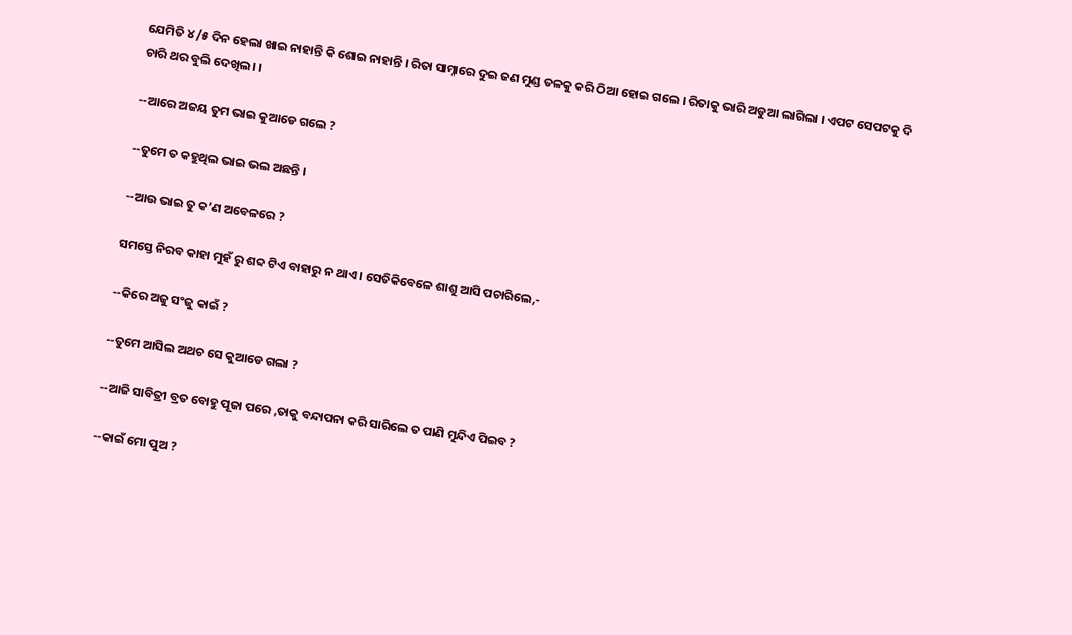ଯେମିତି ୪ /୫ ଦିନ ହେଲା ଖାଇ ନାହାନ୍ତି କି ଶୋଇ ନାହାନ୍ତି । ରିତା ସାମ୍ନାରେ ଦୁଇ ଜଣ ମୁଣ୍ଡ ତଳକୁ କରି ଠିଆ ହୋଇ ଗଲେ । ରିତାକୁ ଭାରି ଅଡୁଆ ଲାଗିଲା । ଏପଟ ସେପଟକୁ ଦି ଚାରି ଥର ବୁଲି ଦେଖିଲ। ।

--ଆରେ ଅଜୟ ତୁମ ଭାଇ କୁଆଡେ ଗଲେ ?

--ତୁମେ ତ କହୁଥିଲ ଭାଇ ଭଲ ଅଛନ୍ତି ।

--ଆଉ ଭାଇ ତୁ କ’ଣ ଅବେଳରେ ?

ସମସ୍ତେ ନିରବ କାହା ମୁହଁ ରୁ ଶବ୍ଦ ଟିଏ ବାହାରୁ ନ ଥାଏ । ସେତିକିବେଳେ ଶାଶୁ ଆସି ପଚାରିଲେ,-

--କିରେ ଅଜୁ ସଂଜୁ କାଇଁ ?

--ତୁମେ ଆସିଲ ଅଥଚ ସେ କୁଆଡେ ଗଲା ?

--ଆଜି ସାବିତ୍ରୀ ବ୍ରତ ବୋହୁ ପୂଜା ପରେ ,ତାକୁ ବନ୍ଦାପନା କରି ସାରିଲେ ତ ପାଣି ମୁନ୍ଦିଏ ପିଇବ ?

--କାଇଁ ମୋ ପୁଅ ?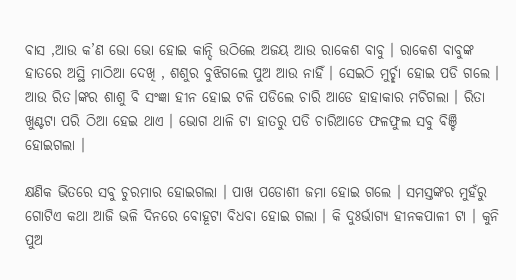ବାସ ,ଆଉ କ’ଣ ଭୋ ଭୋ ହୋଇ କାନ୍ଦି ଉଠିଲେ ଅଜୟ ଆଉ ରାକେଶ ବାବୁ । ରାକେଶ ବାବୁଙ୍କ ହାତରେ ଅସ୍ଥି ମାଠିଆ ଦେଖି , ଶଶୁର ବୁଝିଗଲେ ପୁଅ ଆଉ ନାହିଁ । ସେଇଠି ମୁର୍ଚ୍ଛା ହୋଇ ପଡି ଗଲେ । ଆଉ ରିତ।ଙ୍କର ଶାଶୁ ବି ସଂଜ୍ଞା ହୀନ ହୋଇ ଟଳି ପଡିଲେ ଚାରି ଆଡେ ହାହାକାର ମଚିଗଲା । ରିତା ଖୁଣ୍ଟଟା ପରି ଠିଆ ହେଇ ଥାଏ । ଭୋଗ ଥାଳି ଟା ହାତରୁ ପଡି ଚାରିଆଡେ ଫଳଫୁଲ ସବୁ ବିଞ୍ଚି ହୋଇଗଲା ।

କ୍ଷଣିକ ଭିତରେ ସବୁ ଚୁରମାର ହୋଇଗଲା । ପାଖ ପଡୋଶୀ ଜମା ହୋଇ ଗଲେ । ସମସ୍ତଙ୍କର ମୁହଁରୁ ଗୋଟିଏ କଥା ଆଜି ଭଳି ଦିନରେ ବୋହୂଟା ବିଧବା ହୋଇ ଗଲା । କି ଦୁଃର୍ଭାଗ୍ୟ ହୀନକପାଳୀ ଟା । କୁନି ପୁଅ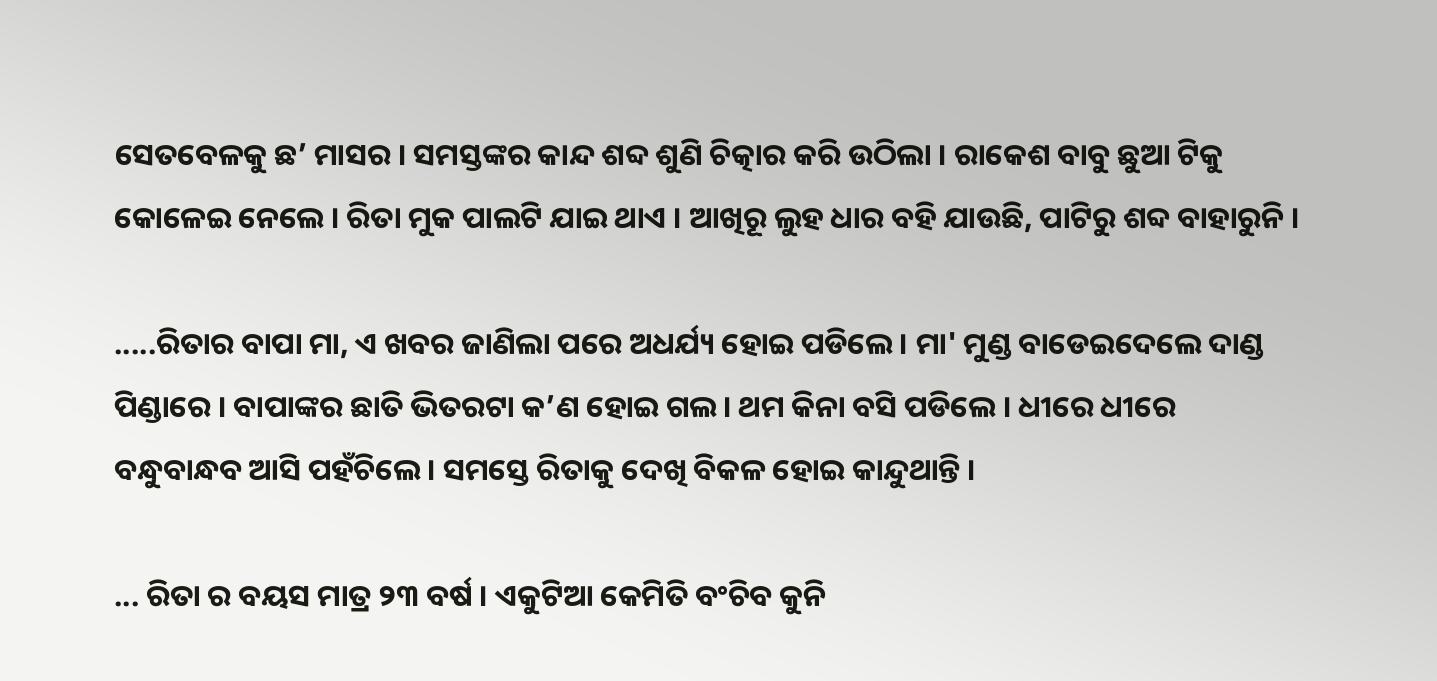ସେତବେଳକୁ ଛ’ ମାସର । ସମସ୍ତଙ୍କର କାନ୍ଦ ଶବ୍ଦ ଶୁଣି ଚିତ୍କାର କରି ଉଠିଲା । ରାକେଶ ବାବୁ ଛୁଆ ଟିକୁ କୋଳେଇ ନେଲେ । ରିତା ମୁକ ପାଲଟି ଯାଇ ଥାଏ । ଆଖିରୂ ଲୁହ ଧାର ବହି ଯାଉଛି, ପାଟିରୁ ଶବ୍ଦ ବାହାରୁନି ।

.....ରିତାର ବାପା ମା, ଏ ଖବର ଜାଣିଲା ପରେ ଅଧର୍ଯ୍ୟ ହୋଇ ପଡିଲେ । ମା' ମୁଣ୍ଡ ବାଡେଇଦେଲେ ଦାଣ୍ଡ ପିଣ୍ଡାରେ । ବାପାଙ୍କର ଛାତି ଭିତରଟା କ’ଣ ହୋଇ ଗଲ। ଥମ କିନା ବସି ପଡିଲେ । ଧୀରେ ଧୀରେ ବନ୍ଧୁବାନ୍ଧବ ଆସି ପହଁଚିଲେ । ସମସ୍ତେ ରିତାକୁ ଦେଖି ବିକଳ ହୋଇ କାନ୍ଦୁଥାନ୍ତି ।

... ରିତା ର ବୟସ ମାତ୍ର ୨୩ ବର୍ଷ । ଏକୁଟିଆ କେମିତି ବଂଚିବ କୁନି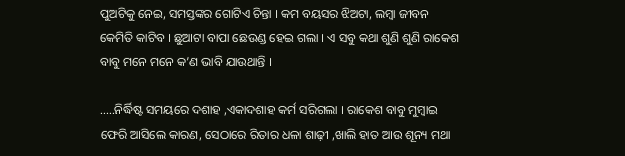ପୁଅଟିକୁ ନେଇ, ସମସ୍ତଙ୍କର ଗୋଟିଏ ଚିନ୍ତା । କମ ବୟସର ଝିଅଟା, ଲମ୍ବା ଜୀବନ କେମିତି କାଟିବ । ଛୁଆଟା ବାପା ଛେଉଣ୍ଡ ହେଇ ଗଲା । ଏ ସବୁ କଥା ଶୁଣି ଶୁଣି ରାକେଶ ବାବୁ ମନେ ମନେ କ’ଣ ଭାବି ଯାଉଥାନ୍ତି ।

.....ନିର୍ଦ୍ଧିଷ୍ଟ ସମୟରେ ଦଶାହ ,ଏକାଦଶାହ କର୍ମ ସରିଗଲା । ରାକେଶ ବାବୁ ମୁମ୍ବାଇ ଫେରି ଆସିଲେ କାରଣ, ସେଠାରେ ରିତାର ଧଳା ଶାଢ଼ୀ ,ଖାଲି ହାତ ଆଉ ଶୂନ୍ୟ ମଥା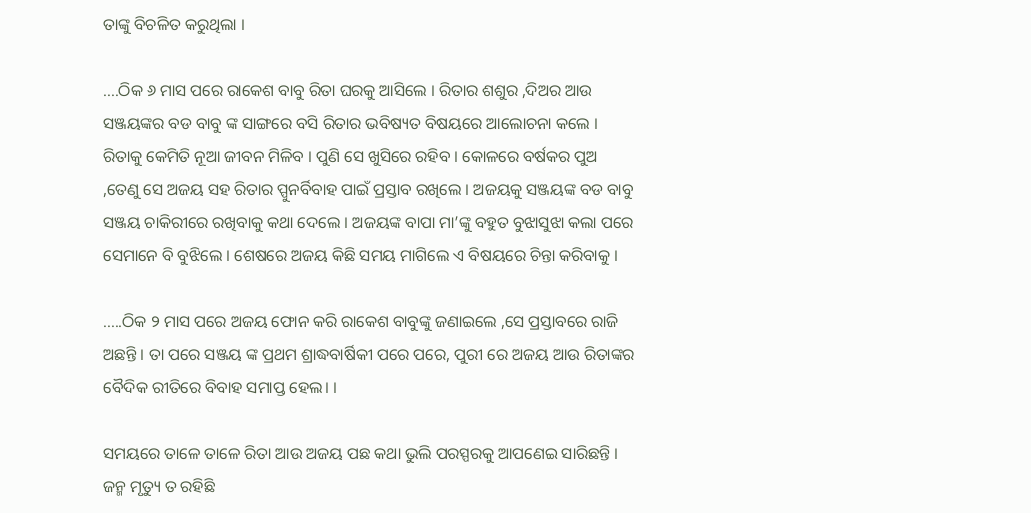ତାଙ୍କୁ ବିଚଳିତ କରୁଥିଲା ।

....ଠିକ ୬ ମାସ ପରେ ରାକେଶ ବାବୁ ରିତା ଘରକୁ ଆସିଲେ । ରିତାର ଶଶୁର ,ଦିଅର ଆଉ ସଞ୍ଜୟଙ୍କର ବଡ ବାବୁ ଙ୍କ ସାଙ୍ଗରେ ବସି ରିତାର ଭବିଷ୍ୟତ ବିଷୟରେ ଆଲୋଚନା କଲେ । ରିତାକୁ କେମିତି ନୂଆ ଜୀବନ ମିଳିବ । ପୁଣି ସେ ଖୁସିରେ ରହିବ । କୋଳରେ ବର୍ଷକର ପୁଅ ,ତେଣୁ ସେ ଅଜୟ ସହ ରିତାର ପ୍ପୁନର୍ବିବାହ ପାଇଁ ପ୍ରସ୍ତାବ ରଖିଲେ । ଅଜୟକୁ ସଞ୍ଜୟଙ୍କ ବଡ ବାବୁ ସଞ୍ଜୟ ଚାକିରୀରେ ରଖିବାକୁ କଥା ଦେଲେ । ଅଜୟଙ୍କ ବାପା ମା’ଙ୍କୁ ବହୁତ ବୁଝାସୁଝା କଲା ପରେ ସେମାନେ ବି ବୁଝିଲେ । ଶେଷରେ ଅଜୟ କିଛି ସମୟ ମାଗିଲେ ଏ ବିଷୟରେ ଚିନ୍ତା କରିବାକୁ ।

.....ଠିକ ୨ ମାସ ପରେ ଅଜୟ ଫୋନ କରି ରାକେଶ ବାବୁଙ୍କୁ ଜଣାଇଲେ ,ସେ ପ୍ରସ୍ତାବରେ ରାଜି ଅଛନ୍ତି । ତା ପରେ ସଞ୍ଜୟ ଙ୍କ ପ୍ରଥମ ଶ୍ରାଦ୍ଧବାର୍ଷିକୀ ପରେ ପରେ, ପୁରୀ ରେ ଅଜୟ ଆଉ ରିତାଙ୍କର ବୈଦିକ ରୀତିରେ ବିବାହ ସମାପ୍ତ ହେଲ। ।

ସମୟରେ ତାଳେ ତାଳେ ରିତା ଆଉ ଅଜୟ ପଛ କଥା ଭୁଲି ପରସ୍ପରକୁ ଆପଣେଇ ସାରିଛନ୍ତି । ଜନ୍ମ ମୃତ୍ୟୁ ତ ରହିଛି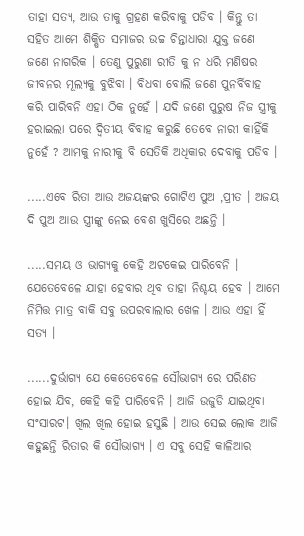ତାହା ସତ୍ୟ, ଆଉ ତାକୁ ଗ୍ରହଣ କରିବାକୁ ପଡିବ । କିନ୍ତୁ ତା ସହିତ ଆମେ ଶିକ୍ଷିତ ସମାଜର ଉଚ୍ଚ ଚିନ୍ତାଧାରା ଯୁକ୍ତ ଜଣେ ଜଣେ ନାଗରିକ । ତେଣୁ ପୁରୁଣା ରୀତି କୁ ନ ଧରି ମଣିଷର ଜୀବନର ମୂଲ୍ୟକୁ ବୁଝିବା । ବିଧବା ବୋଲି ଜଣେ ପୁନର୍ବିବାହ କରି ପାରିବନି ଏହା ଠିକ ନୁହେଁ । ଯଦି ଜଣେ ପୁରୁଷ ନିଜ ସ୍ତ୍ରୀକୁ ହରାଇଲା ପରେ ଦ୍ୱିତୀୟ ବିବାହ କରୁଛି ତେବେ ନାରୀ କାହିଁକି ନୁହେଁ ? ଆମକୁ ନାରୀକୁ ବି ସେତିକି ଅଧିକାର ଦେବାକୁ ପଡିବ ।

.....ଏବେ ରିତା ଆଉ ଅଜୟଙ୍କର ଗୋଟିଏ ପୁଅ ,ପ୍ରୀତ । ଅଜୟ ଦି ପୁଅ ଆଉ ସ୍ତ୍ରୀଙ୍କୁ ନେଇ ବେଶ ଖୁସିରେ ଅଛନ୍ତି ।

.....ସମୟ ଓ ଭାଗ୍ୟକୁ କେହି ଅଟକେଇ ପାରିବେନି । ଯେତେବେଳେ ଯାହା ହେବାର ଥିବ ତାହା ନିଶ୍ଚୟ ହେବ । ଆମେ ନିମିତ୍ତ ମାତ୍ର ବାକି ସବୁ ଉପରବାଲାର ଖେଳ । ଆଉ ଏହା ହିଁ ସତ୍ୟ ।

......ଦୁର୍ଭାଗ୍ୟ ଯେ କେତେବେଳେ ସୌଭାଗ୍ୟ ରେ ପରିଣତ ହୋଇ ଯିବ, କେହି କହି ପାରିବେନି । ଆଜି ଉଜୁଡି ଯାଇଥିବା ସଂସାରଟ। ଖିଲ ଖିଲ ହୋଇ ହସୁଛି । ଆଉ ସେଇ ଲୋକ ଆଜି କହୁଛନ୍ତି ରିତାର କି ସୌଭାଗ୍ୟ । ଏ ସବୁ ସେହି କାଳିଆର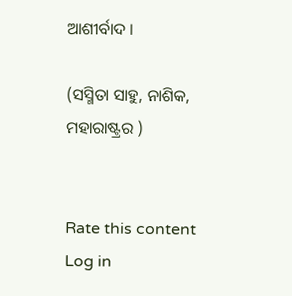ଆଶୀର୍ବାଦ ।

(ସସ୍ମିତା ସାହୁ, ନାଶିକ, ମହାରାଷ୍ଟ୍ରର )


Rate this content
Log in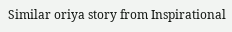Similar oriya story from Inspirational